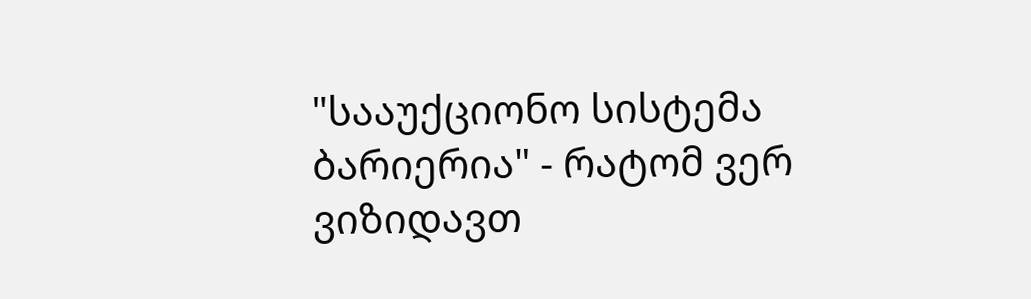"სააუქციონო სისტემა ბარიერია" - რატომ ვერ ვიზიდავთ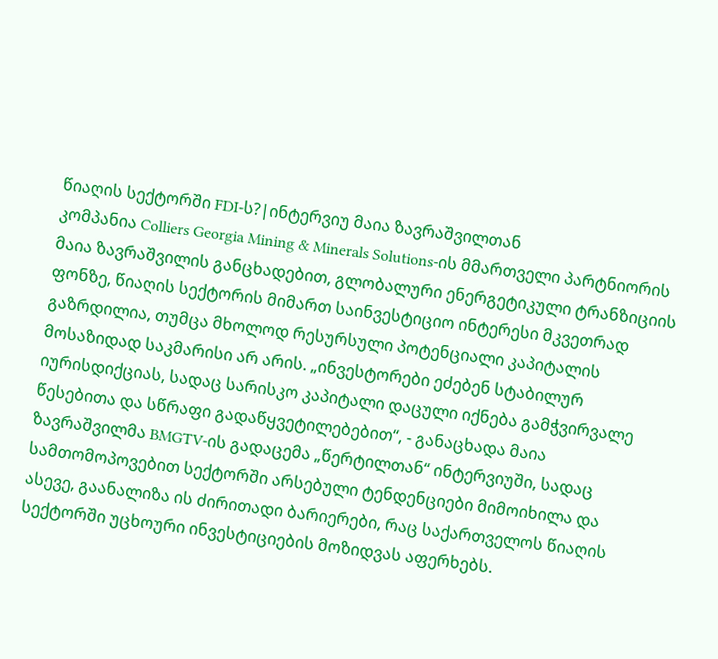წიაღის სექტორში FDI-ს?|ინტერვიუ მაია ზავრაშვილთან
კომპანია Colliers Georgia Mining & Minerals Solutions-ის მმართველი პარტნიორის მაია ზავრაშვილის განცხადებით, გლობალური ენერგეტიკული ტრანზიციის ფონზე, წიაღის სექტორის მიმართ საინვესტიციო ინტერესი მკვეთრად გაზრდილია, თუმცა მხოლოდ რესურსული პოტენციალი კაპიტალის მოსაზიდად საკმარისი არ არის. „ინვესტორები ეძებენ სტაბილურ იურისდიქციას, სადაც სარისკო კაპიტალი დაცული იქნება გამჭვირვალე წესებითა და სწრაფი გადაწყვეტილებებით“, - განაცხადა მაია ზავრაშვილმა BMGTV-ის გადაცემა „წერტილთან“ ინტერვიუში, სადაც სამთომოპოვებით სექტორში არსებული ტენდენციები მიმოიხილა და ასევე, გაანალიზა ის ძირითადი ბარიერები, რაც საქართველოს წიაღის სექტორში უცხოური ინვესტიციების მოზიდვას აფერხებს.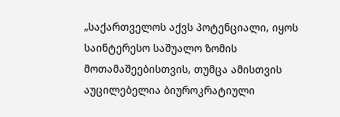„საქართველოს აქვს პოტენციალი, იყოს საინტერესო საშუალო ზომის მოთამაშეებისთვის, თუმცა ამისთვის აუცილებელია ბიუროკრატიული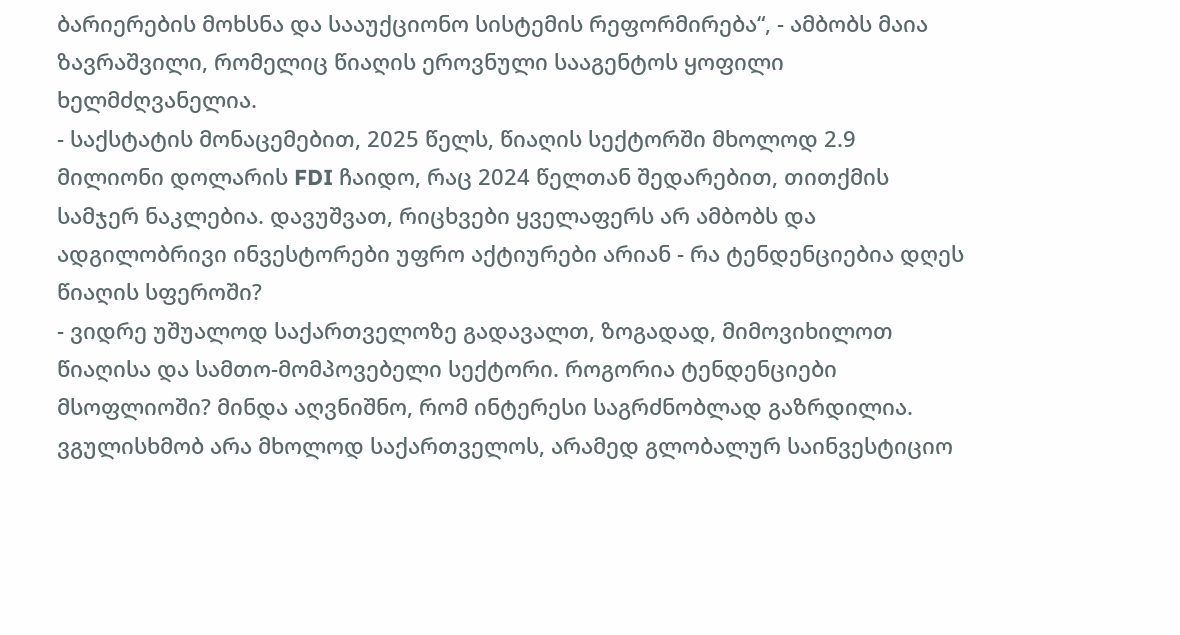ბარიერების მოხსნა და სააუქციონო სისტემის რეფორმირება“, - ამბობს მაია ზავრაშვილი, რომელიც წიაღის ეროვნული სააგენტოს ყოფილი ხელმძღვანელია.
- საქსტატის მონაცემებით, 2025 წელს, წიაღის სექტორში მხოლოდ 2.9 მილიონი დოლარის FDI ჩაიდო, რაც 2024 წელთან შედარებით, თითქმის სამჯერ ნაკლებია. დავუშვათ, რიცხვები ყველაფერს არ ამბობს და ადგილობრივი ინვესტორები უფრო აქტიურები არიან - რა ტენდენციებია დღეს წიაღის სფეროში?
- ვიდრე უშუალოდ საქართველოზე გადავალთ, ზოგადად, მიმოვიხილოთ წიაღისა და სამთო-მომპოვებელი სექტორი. როგორია ტენდენციები მსოფლიოში? მინდა აღვნიშნო, რომ ინტერესი საგრძნობლად გაზრდილია. ვგულისხმობ არა მხოლოდ საქართველოს, არამედ გლობალურ საინვესტიციო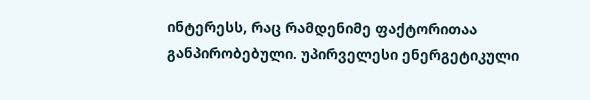ინტერესს, რაც რამდენიმე ფაქტორითაა განპირობებული. უპირველესი ენერგეტიკული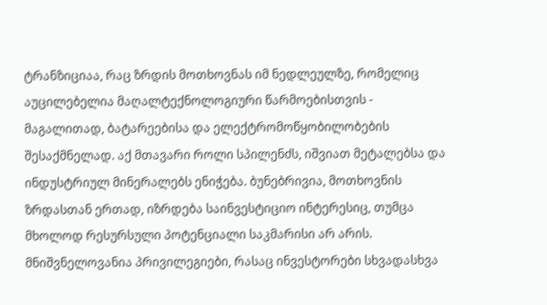ტრანზიციაა, რაც ზრდის მოთხოვნას იმ ნედლეულზე, რომელიც აუცილებელია მაღალტექნოლოგიური წარმოებისთვის - მაგალითად, ბატარეებისა და ელექტრომოწყობილობების შესაქმნელად. აქ მთავარი როლი სპილენძს, იშვიათ მეტალებსა და ინდუსტრიულ მინერალებს ენიჭება. ბუნებრივია, მოთხოვნის ზრდასთან ერთად, იზრდება საინვესტიციო ინტერესიც, თუმცა მხოლოდ რესურსული პოტენციალი საკმარისი არ არის. მნიშვნელოვანია პრივილეგიები, რასაც ინვესტორები სხვადასხვა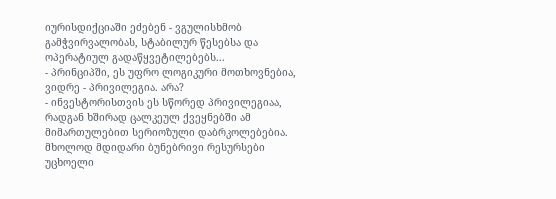იურისდიქციაში ეძებენ - ვგულისხმობ გამჭვირვალობას, სტაბილურ წესებსა და ოპერატიულ გადაწყვეტილებებს...
- პრინციპში, ეს უფრო ლოგიკური მოთხოვნებია, ვიდრე - პრივილეგია. არა?
- ინვესტორისთვის ეს სწორედ პრივილეგიაა, რადგან ხშირად ცალკეულ ქვეყნებში ამ მიმართულებით სერიოზული დაბრკოლებებია. მხოლოდ მდიდარი ბუნებრივი რესურსები უცხოელი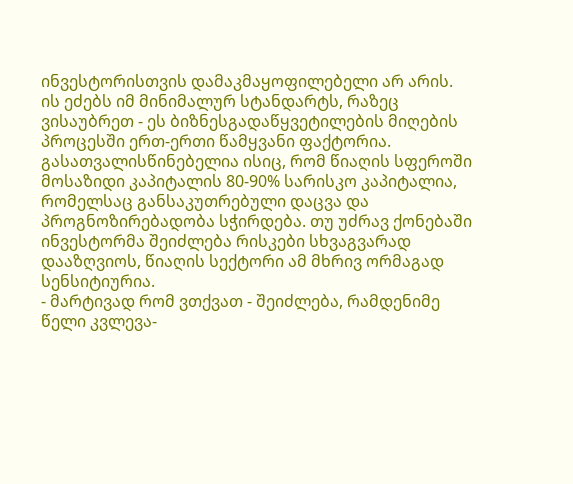ინვესტორისთვის დამაკმაყოფილებელი არ არის. ის ეძებს იმ მინიმალურ სტანდარტს, რაზეც ვისაუბრეთ - ეს ბიზნესგადაწყვეტილების მიღების პროცესში ერთ-ერთი წამყვანი ფაქტორია. გასათვალისწინებელია ისიც, რომ წიაღის სფეროში მოსაზიდი კაპიტალის 80-90% სარისკო კაპიტალია, რომელსაც განსაკუთრებული დაცვა და პროგნოზირებადობა სჭირდება. თუ უძრავ ქონებაში ინვესტორმა შეიძლება რისკები სხვაგვარად დააზღვიოს, წიაღის სექტორი ამ მხრივ ორმაგად სენსიტიურია.
- მარტივად რომ ვთქვათ - შეიძლება, რამდენიმე წელი კვლევა-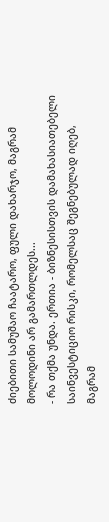ძიებითი სამუშაო ჩაატარო, ფული დახარჯო, მაგრამ მოლოდინი არ გამართლდეს...
- რა თქმა უნდა. ერთია - ბიზნესისთვის დამახასიათებელი საინვესტიციო რისკი, რომელსაც შეგნებულად იღებ, მაგრამ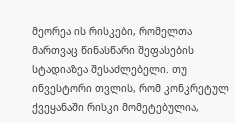მეორეა ის რისკები, რომელთა მართვაც წინასწარი შეფასების სტადიაზეა შესაძლებელი. თუ ინვესტორი თვლის, რომ კონკრეტულ ქვეყანაში რისკი მომეტებულია,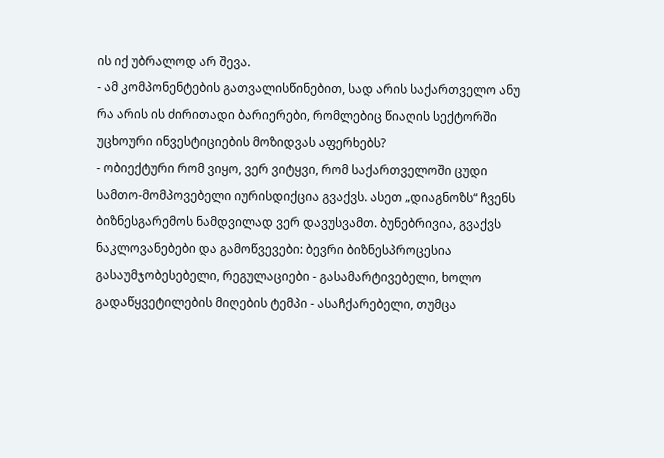ის იქ უბრალოდ არ შევა.
- ამ კომპონენტების გათვალისწინებით, სად არის საქართველო ანუ რა არის ის ძირითადი ბარიერები, რომლებიც წიაღის სექტორში უცხოური ინვესტიციების მოზიდვას აფერხებს?
- ობიექტური რომ ვიყო, ვერ ვიტყვი, რომ საქართველოში ცუდი სამთო-მომპოვებელი იურისდიქცია გვაქვს. ასეთ „დიაგნოზს“ ჩვენს ბიზნესგარემოს ნამდვილად ვერ დავუსვამთ. ბუნებრივია, გვაქვს ნაკლოვანებები და გამოწვევები: ბევრი ბიზნესპროცესია გასაუმჯობესებელი, რეგულაციები - გასამარტივებელი, ხოლო გადაწყვეტილების მიღების ტემპი - ასაჩქარებელი, თუმცა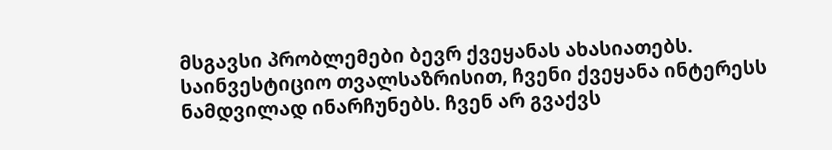მსგავსი პრობლემები ბევრ ქვეყანას ახასიათებს. საინვესტიციო თვალსაზრისით, ჩვენი ქვეყანა ინტერესს ნამდვილად ინარჩუნებს. ჩვენ არ გვაქვს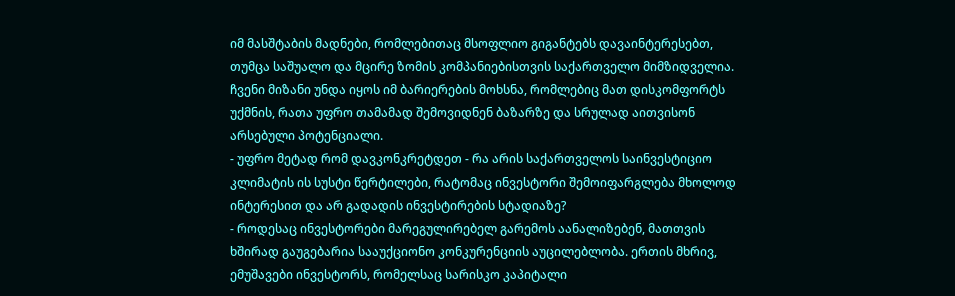იმ მასშტაბის მადნები, რომლებითაც მსოფლიო გიგანტებს დავაინტერესებთ, თუმცა საშუალო და მცირე ზომის კომპანიებისთვის საქართველო მიმზიდველია. ჩვენი მიზანი უნდა იყოს იმ ბარიერების მოხსნა, რომლებიც მათ დისკომფორტს უქმნის, რათა უფრო თამამად შემოვიდნენ ბაზარზე და სრულად აითვისონ არსებული პოტენციალი.
- უფრო მეტად რომ დავკონკრეტდეთ - რა არის საქართველოს საინვესტიციო კლიმატის ის სუსტი წერტილები, რატომაც ინვესტორი შემოიფარგლება მხოლოდ ინტერესით და არ გადადის ინვესტირების სტადიაზე?
- როდესაც ინვესტორები მარეგულირებელ გარემოს აანალიზებენ, მათთვის ხშირად გაუგებარია სააუქციონო კონკურენციის აუცილებლობა. ერთის მხრივ, ემუშავები ინვესტორს, რომელსაც სარისკო კაპიტალი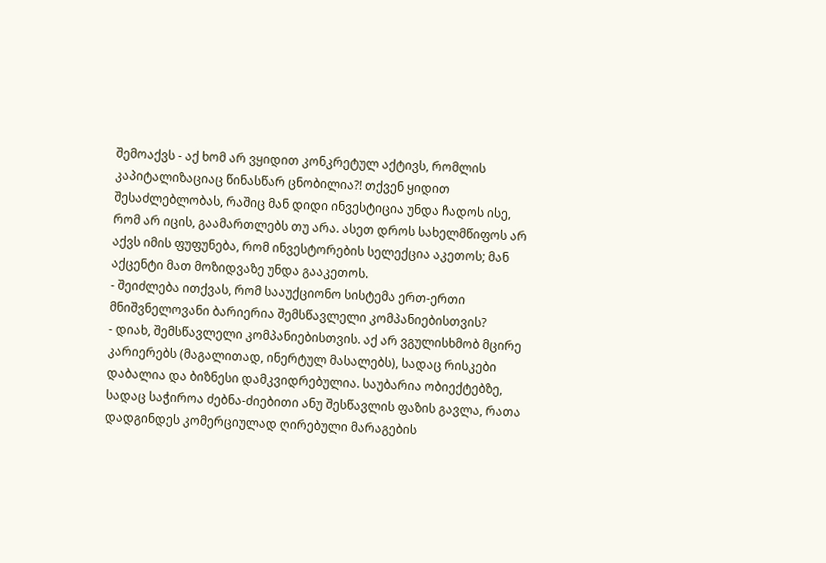შემოაქვს - აქ ხომ არ ვყიდით კონკრეტულ აქტივს, რომლის კაპიტალიზაციაც წინასწარ ცნობილია?! თქვენ ყიდით შესაძლებლობას, რაშიც მან დიდი ინვესტიცია უნდა ჩადოს ისე, რომ არ იცის, გაამართლებს თუ არა. ასეთ დროს სახელმწიფოს არ აქვს იმის ფუფუნება, რომ ინვესტორების სელექცია აკეთოს; მან აქცენტი მათ მოზიდვაზე უნდა გააკეთოს.
- შეიძლება ითქვას, რომ სააუქციონო სისტემა ერთ-ერთი მნიშვნელოვანი ბარიერია შემსწავლელი კომპანიებისთვის?
- დიახ, შემსწავლელი კომპანიებისთვის. აქ არ ვგულისხმობ მცირე კარიერებს (მაგალითად, ინერტულ მასალებს), სადაც რისკები დაბალია და ბიზნესი დამკვიდრებულია. საუბარია ობიექტებზე, სადაც საჭიროა ძებნა-ძიებითი ანუ შესწავლის ფაზის გავლა, რათა დადგინდეს კომერციულად ღირებული მარაგების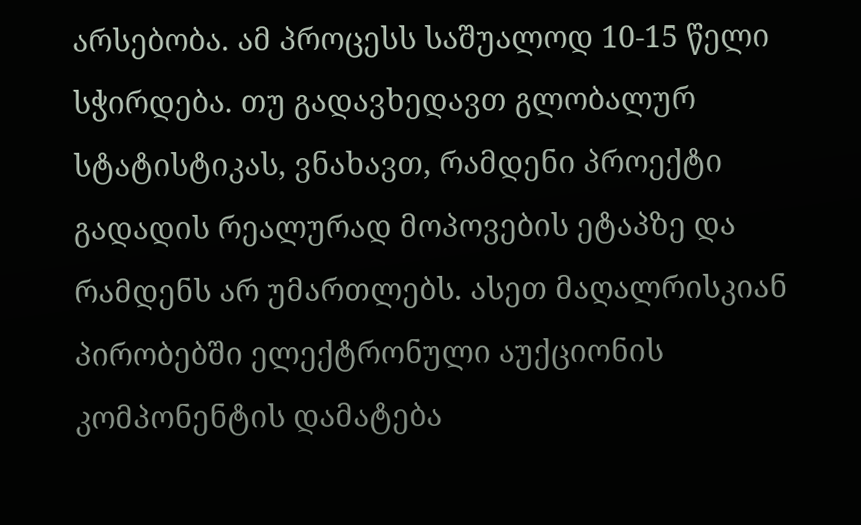არსებობა. ამ პროცესს საშუალოდ 10-15 წელი სჭირდება. თუ გადავხედავთ გლობალურ სტატისტიკას, ვნახავთ, რამდენი პროექტი გადადის რეალურად მოპოვების ეტაპზე და რამდენს არ უმართლებს. ასეთ მაღალრისკიან პირობებში ელექტრონული აუქციონის კომპონენტის დამატება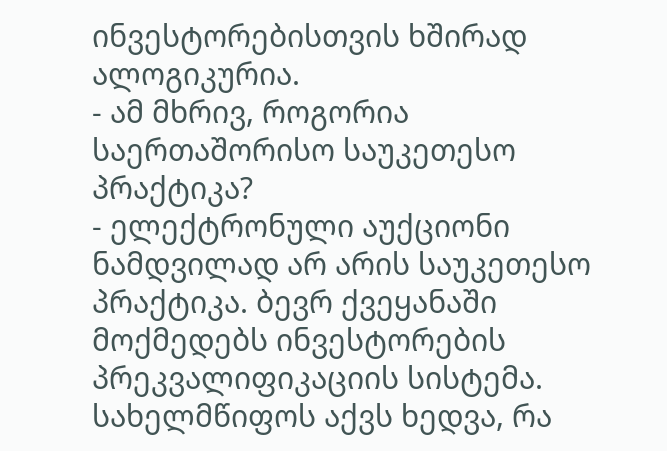ინვესტორებისთვის ხშირად ალოგიკურია.
- ამ მხრივ, როგორია საერთაშორისო საუკეთესო პრაქტიკა?
- ელექტრონული აუქციონი ნამდვილად არ არის საუკეთესო პრაქტიკა. ბევრ ქვეყანაში მოქმედებს ინვესტორების პრეკვალიფიკაციის სისტემა. სახელმწიფოს აქვს ხედვა, რა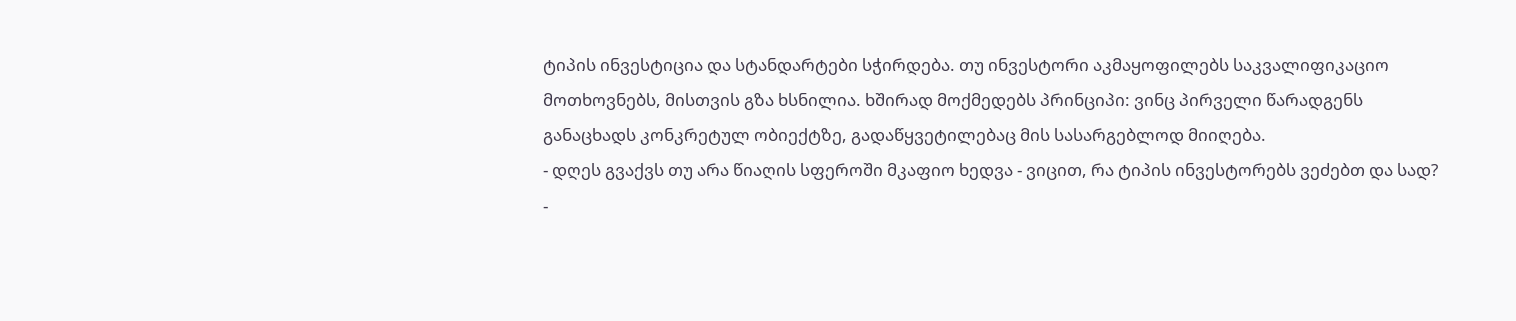ტიპის ინვესტიცია და სტანდარტები სჭირდება. თუ ინვესტორი აკმაყოფილებს საკვალიფიკაციო მოთხოვნებს, მისთვის გზა ხსნილია. ხშირად მოქმედებს პრინციპი: ვინც პირველი წარადგენს განაცხადს კონკრეტულ ობიექტზე, გადაწყვეტილებაც მის სასარგებლოდ მიიღება.
- დღეს გვაქვს თუ არა წიაღის სფეროში მკაფიო ხედვა - ვიცით, რა ტიპის ინვესტორებს ვეძებთ და სად?
-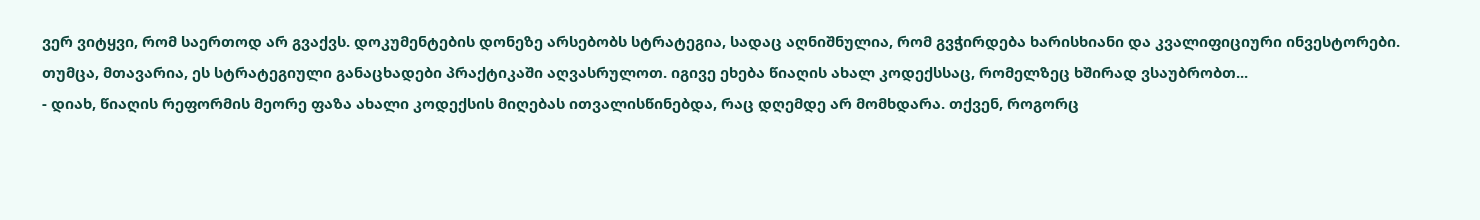ვერ ვიტყვი, რომ საერთოდ არ გვაქვს. დოკუმენტების დონეზე არსებობს სტრატეგია, სადაც აღნიშნულია, რომ გვჭირდება ხარისხიანი და კვალიფიციური ინვესტორები. თუმცა, მთავარია, ეს სტრატეგიული განაცხადები პრაქტიკაში აღვასრულოთ. იგივე ეხება წიაღის ახალ კოდექსსაც, რომელზეც ხშირად ვსაუბრობთ...
- დიახ, წიაღის რეფორმის მეორე ფაზა ახალი კოდექსის მიღებას ითვალისწინებდა, რაც დღემდე არ მომხდარა. თქვენ, როგორც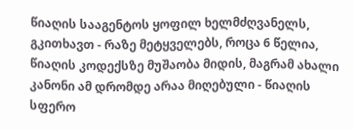წიაღის სააგენტოს ყოფილ ხელმძღვანელს, გკითხავთ - რაზე მეტყველებს, როცა 6 წელია, წიაღის კოდექსზე მუშაობა მიდის, მაგრამ ახალი კანონი ამ დრომდე არაა მიღებული - წიაღის სფერო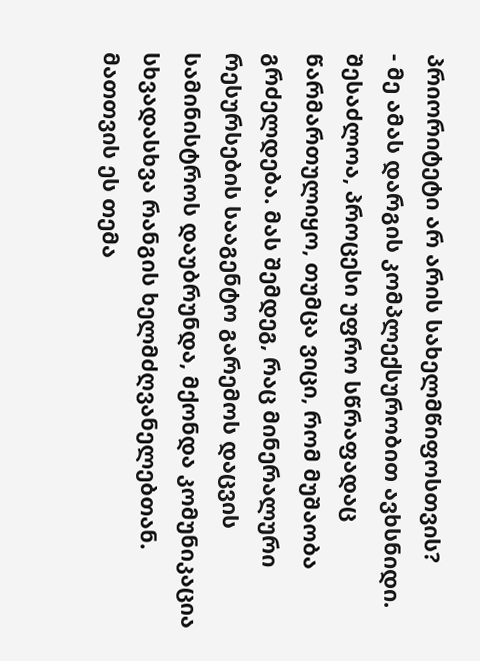პრიორიტეტი არ არის სახელმწიფოსთვის?
- მე ამას დარგის კომპლექსურობით ავხსნიდი. შესაძლოა, პროცესი უფრო სწრაფადაც წარმართულიყო, თუმცა ვიცი, რომ მუშაობა გრძელდება. მას შემდეგ, რაც მინერალური რესურსების სააგენტო გარემოს დაცვის სამინისტროს დაუბრუნდა, მქონდა კომუნიკაცია სხვადასხვა რანგის ხელმძღვანელებთან. მათთვის ეს თემა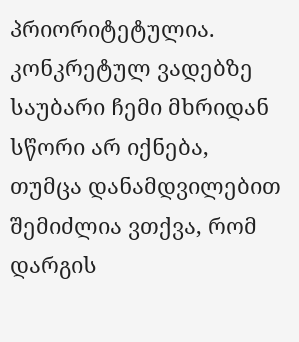პრიორიტეტულია. კონკრეტულ ვადებზე საუბარი ჩემი მხრიდან სწორი არ იქნება, თუმცა დანამდვილებით შემიძლია ვთქვა, რომ დარგის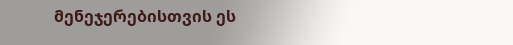მენეჯერებისთვის ეს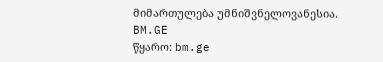მიმართულება უმნიშვნელოვანესია.
BM.GE
წყარო: bm.ge